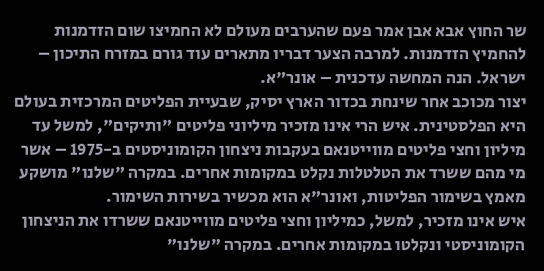שר החוץ אבא אבן אמר פעם שהערבים מעולם לא החמיצו שום הזדמנות להחמיץ הזדמנות. למרבה הצער דבריו מתארים עוד גורם במזרח התיכון – ישראל. הנה המחשה עדכנית – אונר"א.
יצור מכוכב אחר שינחת בכדור הארץ יסיק, שבעיית הפליטים המרכזית בעולם היא הפלסטינית. איש הרי אינו מזכיר מיליוני פליטים "ותיקים", למשל עד מיליון וחצי פליטים מווייטנאם בעקבות ניצחון הקומוניסטים ב-1975 – אשר מי מהם ששרד את הטלטלות נקלט במקומות אחרים. במקרה "שלנו" מושקע מאמץ בשימור הפליטות, ואונר"א הוא מכשיר בשירות השימור.
איש אינו מזכיר, למשל, כמיליון וחצי פליטים מווייטנאם ששרדו את הניצחון הקומוניסטי ונקלטו במקומות אחרים. במקרה "שלנו"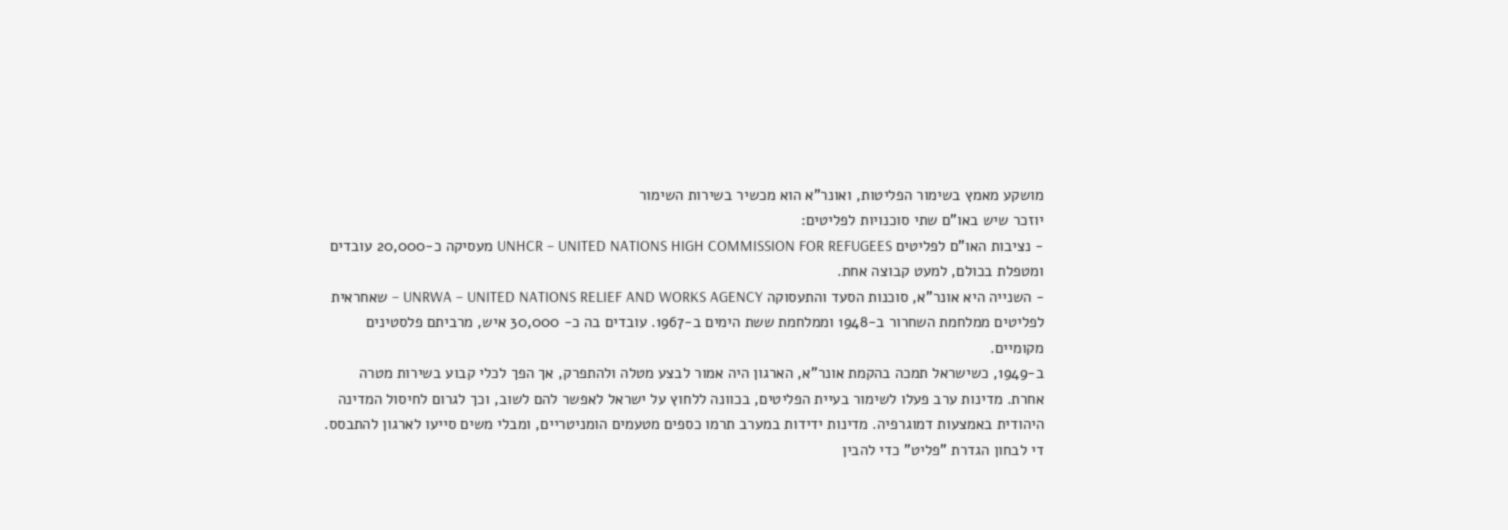מושקע מאמץ בשימור הפליטות, ואונר"א הוא מכשיר בשירות השימור
יוזכר שיש באו"ם שתי סוכנויות לפליטים:
- נציבות האו"ם לפליטים UNHCR – UNITED NATIONS HIGH COMMISSION FOR REFUGEES מעסיקה כ-20,000 עובדים ומטפלת בכולם, למעט קבוצה אחת.
- השנייה היא אונר"א, סוכנות הסעד והתעסוקה UNRWA – UNITED NATIONS RELIEF AND WORKS AGENCY – שאחראית לפליטים ממלחמת השחרור ב-1948 וממלחמת ששת הימים ב-1967. עובדים בה כ- 30,000 איש, מרביתם פלסטינים מקומיים.
ב-1949, כשישראל תמכה בהקמת אונר"א, הארגון היה אמור לבצע מטלה ולהתפרק, אך הפך לכלי קבוע בשירות מטרה אחרת. מדינות ערב פעלו לשימור בעיית הפליטים, בכוונה ללחוץ על ישראל לאפשר להם לשוב, וכך לגרום לחיסול המדינה היהודית באמצעות דמוגרפיה. מדינות ידידות במערב תרמו כספים מטעמים הומניטריים, ומבלי משים סייעו לארגון להתבסס.
די לבחון הגדרת "פליט" כדי להבין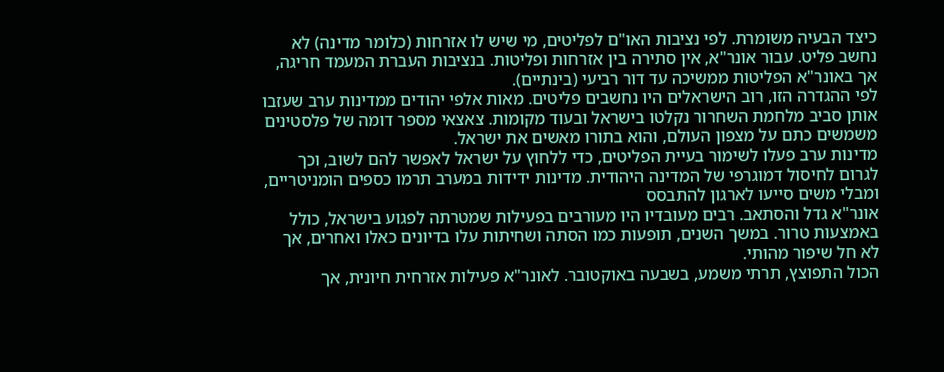כיצד הבעיה משומרת. לפי נציבות האו"ם לפליטים, מי שיש לו אזרחות (כלומר מדינה) לא נחשב פליט. עבור אונר"א, אין סתירה בין אזרחות ופליטות. בנציבות העברת המעמד חריגה, אך באונר"א הפליטות ממשיכה עד דור רביעי (בינתיים).
לפי ההגדרה הזו, רוב הישראלים היו נחשבים פליטים. מאות אלפי יהודים ממדינות ערב שעזבו אותן סביב מלחמת השחרור נקלטו בישראל ובעוד מקומות. צאצאי מספר דומה של פלסטינים משמשים כתם על מצפון העולם, והוא בתורו מאשים את ישראל.
מדינות ערב פעלו לשימור בעיית הפליטים, כדי ללחוץ על ישראל לאפשר להם לשוב, וכך לגרום לחיסול דמוגרפי של המדינה היהודית. מדינות ידידות במערב תרמו כספים הומניטריים, ומבלי משים סייעו לארגון להתבסס
אונר"א גדל והסתאב. רבים מעובדיו היו מעורבים בפעילות שמטרתה לפגוע בישראל, כולל באמצעות טרור. במשך השנים, תופעות כמו הסתה ושחיתות עלו בדיונים כאלו ואחרים, אך לא חל שיפור מהותי.
הכול התפוצץ, תרתי משמע, בשבעה באוקטובר. לאונר"א פעילות אזרחית חיונית, אך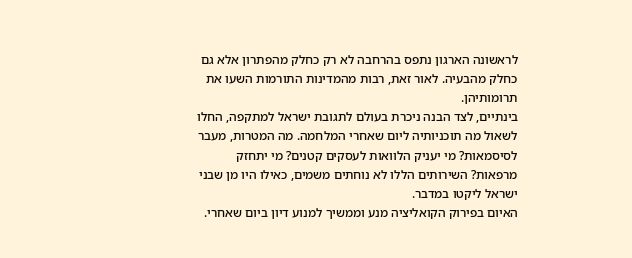לראשונה הארגון נתפס בהרחבה לא רק כחלק מהפתרון אלא גם כחלק מהבעיה. לאור זאת, רבות מהמדינות התורמות השעו את תרומותיהן.
בינתיים, לצד הבנה ניכרת בעולם לתגובת ישראל למתקפה, החלו לשאול מה תוכניותיה ליום שאחרי המלחמה. מה המטרות, מעבר לסיסמאות? מי יעניק הלוואות לעסקים קטנים? מי יתחזק מרפאות? השירותים הללו לא נוחתים משמים, כאילו היו מן שבני ישראל ליקטו במדבר.
האיום בפירוק הקואליציה מנע וממשיך למנוע דיון ביום שאחרי.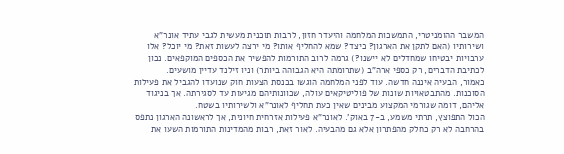המשבר ההומניטרי, התמשכות המלחמה והיעדר חזון, לרבות תוכנית מעשית לגבי עתיד אונר"א ושירותיו (האם לתקן את הארגון? כיצד? שמא להחליף אותו? מי ירצה לעשות זאת? מי יוכל? אלו ערבויות יבטיחו שמחדלים לא יישנו?) גרמה לרוב התורמות להפשיר את הכספים המוקפאים. נכון לכתיבת הדברים, רק כספי ארה"ב (שתרומתה היא הגבוהה ביותר) וניו זילנד עדיין מושעים.
כאמור, הבעיה איננה חדשה. עוד לפני המלחמה הוגשו בכנסת הצעות חוק שנועדו להגביל את פעילות הסוכנות. מהתבטאויות שונות של פוליטיקאים עולה, שכוונותיהם מגיעות עד לסגירתה. אך בניגוד אליהם, דומה שגורמי המקצוע מבינים שאין כעת תחליף לאונר"א ולשירותיו בשטח.
הכול התפוצץ, תרתי משמע, ב-7 באוק'. לאונר"א פעילות אזרחית חיונית, אך לראשונה הארגון נתפס בהרחבה לא רק כחלק מהפתרון אלא גם מהבעיה. לאור זאת, רבות מהמדינות התורמות השעו את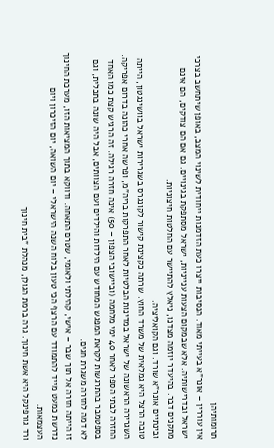תרומותיהן
אין עוררין – אונר"א בעייתי מאוד. הנסיבות ייצרו כעת הזדמנות ייחודית לשינוי המצב, באופן שיתחשב בצרכי ישראל ובדרישותיה. אלא שבמקום הצעות ענייניות, ישראל מסתפקת בגינויים. גם אם הם צודקים, הם אינם מתקנים דבר. בהיעדר יוזמה מצדנו, ניאלץ להתיישר עם החלטות חיצוניות.
ובינתיים אונר"א שורד. וגם הקואליציה.
טובה הרצל היא גמלאית של משרד החוץ. שרתה כקצינת קישור לקונגרס בשגרירות ישראל בוושינגטון, הייתה השגרירה הראשונה של ישראל במדינות הבלטיות לאחר התפרקות בריה"מ, ופרשה אחרי כהונה בדרום אפריקה.
החזרה לבתי הספר לאחר 40 ימי מלחמה (וביישובי הצפון – 50) אינה חזרה רגילה. זה הרגיש קצת כמו האחד בספטמבר בהתרגשות לקראת המפגש המחודש עם הילדות והילדים ועם הצוותים, אבל היה שונה בתכלית, וגם לא דמה לחזרה משגרת חגים.
זו הייתה חזרה אל תוך שבר – אישי, קהילתי ולאומי, שטרם התאחה. ודווקא בתוך המציאות הזו, מערכת החינוך נדרשת כמעט מייד להתמודד עם הרצף הכי טעון בלוח השנה הישראלי – יום השואה, יום הזיכרון ויום העצמאות.
ורד גורפינקל היא אשת חינוך. גרה ברמת הגולן, מנהלת "בית חינוך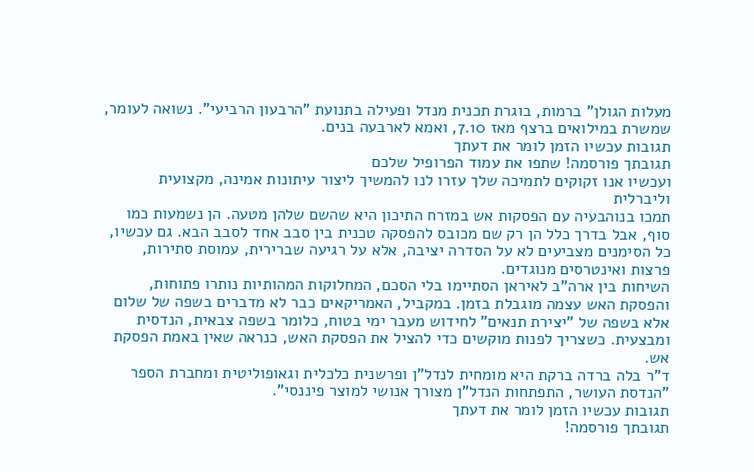מעלות הגולן" ברמות, בוגרת תכנית מנדל ופעילה בתנועת "הרבעון הרביעי". נשואה לעומר, שמשרת במילואים ברצף מאז 7.10, ואמא לארבעה בנים.
תגובות עכשיו הזמן לומר את דעתך
תגובתך פורסמה! שתפו את עמוד הפרופיל שלכם
ועכשיו אנו זקוקים לתמיכה שלך עזרו לנו להמשיך ליצור עיתונות אמינה, מקצועית וליברלית
תמכו בנוהבעיה עם הפסקות אש במזרח התיכון היא שהשם שלהן מטעה. הן נשמעות כמו סוף, אבל בדרך כלל הן רק שם מכובס להפסקה טכנית בין סבב אחד לסבב הבא. גם עכשיו, כל הסימנים מצביעים לא על הסדרה יציבה, אלא על רגיעה שברירית, עמוסת סתירות, פרצות ואינטרסים מנוגדים.
השיחות בין ארה"ב לאיראן הסתיימו בלי הסכם, המחלוקות המהותיות נותרו פתוחות, והפסקת האש עצמה מוגבלת בזמן. במקביל, האמריקאים כבר לא מדברים בשפה של שלום אלא בשפה של "יצירת תנאים" לחידוש מעבר ימי בטוח, כלומר בשפה צבאית, הנדסית ומבצעית. כשצריך לפנות מוקשים כדי להציל את הפסקת האש, כנראה שאין באמת הפסקת אש.
ד"ר בלה ברדה ברקת היא מומחית לנדל"ן ופרשנית כלכלית וגאופוליטית ומחברת הספר "הנדסת העושר, התפתחות הנדל"ן מצורך אנושי למוצר פיננסי".
תגובות עכשיו הזמן לומר את דעתך
תגובתך פורסמה!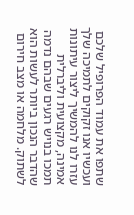שתפו את עמוד הפרופיל שלכם
ועכשיו אנו זקוקים לתמיכה שלך עזרו לנו להמשיך ליצור עיתונות אמינה, מקצועית וליברלית
תמכו בנויש רגעים שבהם נדמה שהדבר הנכון ביותר לעשות הוא לשתוק. מלחמה או מצב חירום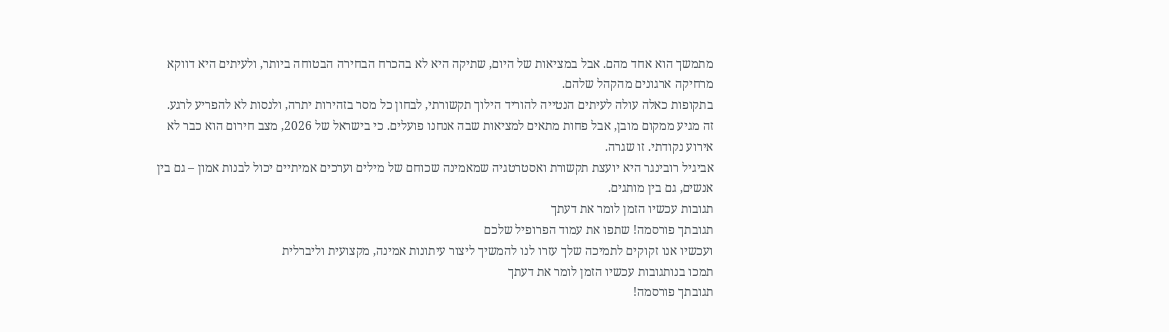מתמשך הוא אחד מהם. אבל במציאות של היום, שתיקה היא לא בהכרח הבחירה הבטוחה ביותר, ולעיתים היא דווקא מרחיקה ארגונים מהקהל שלהם.
בתקופות כאלה עולה לעיתים הנטייה להוריד הילוך תקשורתי, לבחון כל מסר בזהירות יתרה, ולנסות לא להפריע לרגע. זה מגיע ממקום מובן, אבל פחות מתאים למציאות שבה אנחנו פועלים. כי בישראל של 2026, מצב חירום הוא כבר לא אירוע נקודתי. זו שגרה.
אביגיל רובינגר היא יועצת תקשורת ואסטרטגיה שמאמינה שכוחם של מילים וערכים אמיתיים יכול לבנות אמון – גם בין אנשים, גם בין מותגים.
תגובות עכשיו הזמן לומר את דעתך
תגובתך פורסמה! שתפו את עמוד הפרופיל שלכם
ועכשיו אנו זקוקים לתמיכה שלך עזרו לנו להמשיך ליצור עיתונות אמינה, מקצועית וליברלית
תמכו בנותגובות עכשיו הזמן לומר את דעתך
תגובתך פורסמה!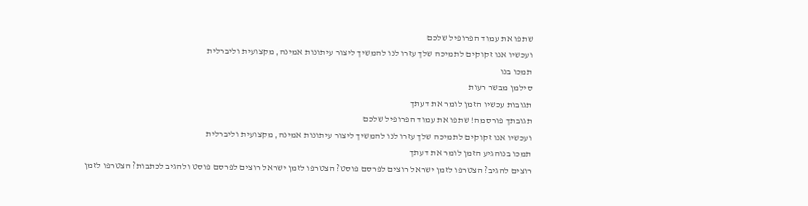שתפו את עמוד הפרופיל שלכם
ועכשיו אנו זקוקים לתמיכה שלך עזרו לנו להמשיך ליצור עיתונות אמינה, מקצועית וליברלית
תמכו בנו
סילמן מבשר רעות
תגובות עכשיו הזמן לומר את דעתך
תגובתך פורסמה! שתפו את עמוד הפרופיל שלכם
ועכשיו אנו זקוקים לתמיכה שלך עזרו לנו להמשיך ליצור עיתונות אמינה, מקצועית וליברלית
תמכו בנוהגיע הזמן לומר את דעתך
רוצים להגיב? הצטרפו לזמן ישראל רוצים לפרסם פוסט? הצטרפו לזמן ישראל רוצים לפרסם פוסט ולהגיב לכתבות? הצטרפו לזמן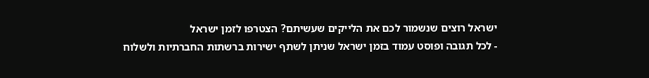ישראל רוצים שנשמור לכם את הלייקים שעשיתם? הצטרפו לזמן ישראל
- לכל תגובה ופוסט עמוד בזמן ישראל שניתן לשתף ישירות ברשתות החברתיות ולשלוח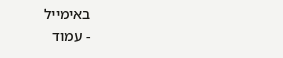באימייל
- עמוד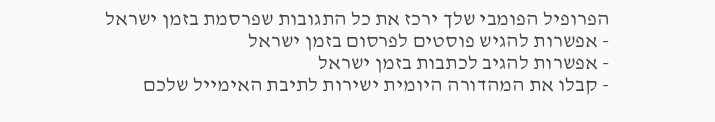הפרופיל הפומבי שלך ירכז את כל התגובות שפרסמת בזמן ישראל
- אפשרות להגיש פוסטים לפרסום בזמן ישראל
- אפשרות להגיב לכתבות בזמן ישראל
- קבלו את המהדורה היומית ישירות לתיבת האימייל שלכם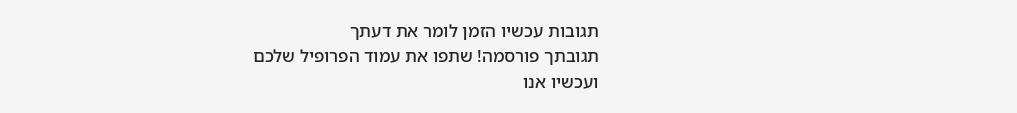תגובות עכשיו הזמן לומר את דעתך
תגובתך פורסמה! שתפו את עמוד הפרופיל שלכם
ועכשיו אנו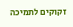זקוקים לתמיכה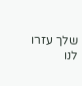שלך עזרו לנו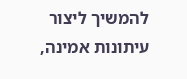להמשיך ליצור עיתונות אמינה,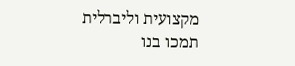מקצועית וליברלית
תמכו בנו